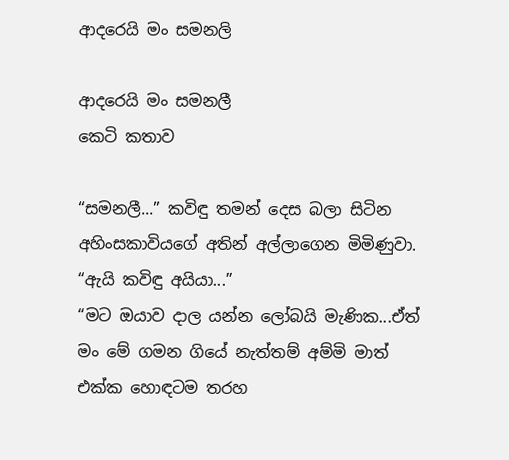ආදරෙයි මං සමනලි

ආදරෙයි මං සමනලී
කෙටි කතාව

“සමනලී...” කවිඳු තමන් දෙස බලා සිටින අහිංසකාවියගේ අතින් අල්ලාගෙන මිමිණුවා.
“ඇයි කවිඳු අයියා...”
“මට ඔයාව දාල යන්න ලෝබයි මැණික...ඒත් මං මේ ගමන ගියේ නැත්තම් අම්මි මාත් එක්ක හොඳටම තරහ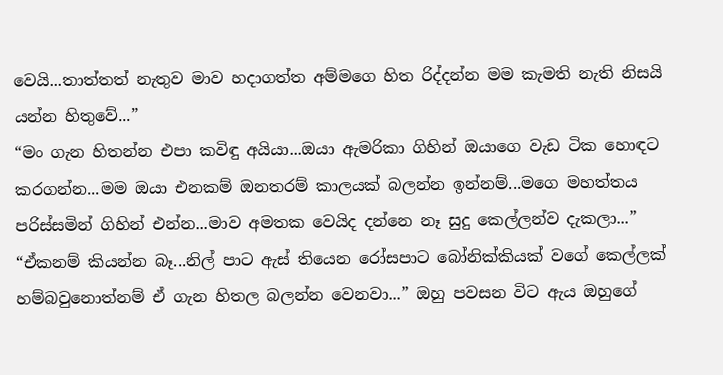වෙයි...තාත්තත් නැතුව මාව හදාගත්ත අම්මගෙ හිත රිද්දන්න මම කැමති නැති නිසයි යන්න හිතුවේ...”
“මං ගැන හිතන්න එපා කවිඳු අයියා...ඔයා ඇමරිකා ගිහින් ඔයාගෙ වැඩ ටික හොඳට කරගන්න...මම ඔයා එනකම් ඔනතරම් කාලයක් බලන්න ඉන්නම්...මගෙ මහත්තය පරිස්සමින් ගිහින් එන්න...මාව අමතක වෙයිද දන්නෙ නෑ සුදු කෙල්ලන්ව දැකලා...”
“ඒකනම් කියන්න බෑ...නිල් පාට ඇස් තියෙන රෝසපාට බෝනික්කියක් වගේ කෙල්ලක් හම්බවුනොත්නම් ඒ ගැන හිතල බලන්න වෙනවා...” ඔහු පවසන විට ඇය ඔහුගේ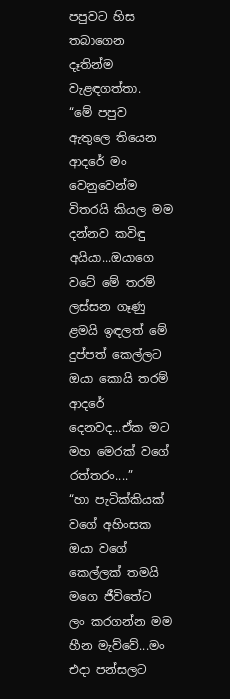පපුවට හිස තබාගෙන දෑතින්ම වැළඳගත්තා.
“මේ පපුව ඇතුලෙ තියෙන ආදරේ මං වෙනුවෙන්ම විතරයි කියල මම දන්නව කවිඳු අයියා...ඔයාගෙ වටේ මේ තරම් ලස්සන ගෑණු ළමයි ඉඳලත් මේ දුප්පත් කෙල්ලට ඔයා කොයි තරම් ආදරේ දෙනවද...ඒක මට මහ මෙරක් වගේ රත්තරං....”
“හා පැටික්කියක් වගේ අහිංසක ඔයා වගේ කෙල්ලක් තමයි මගෙ ජීවිතේට ලං කරගන්න මම හීන මැව්වේ...මං එදා පන්සලට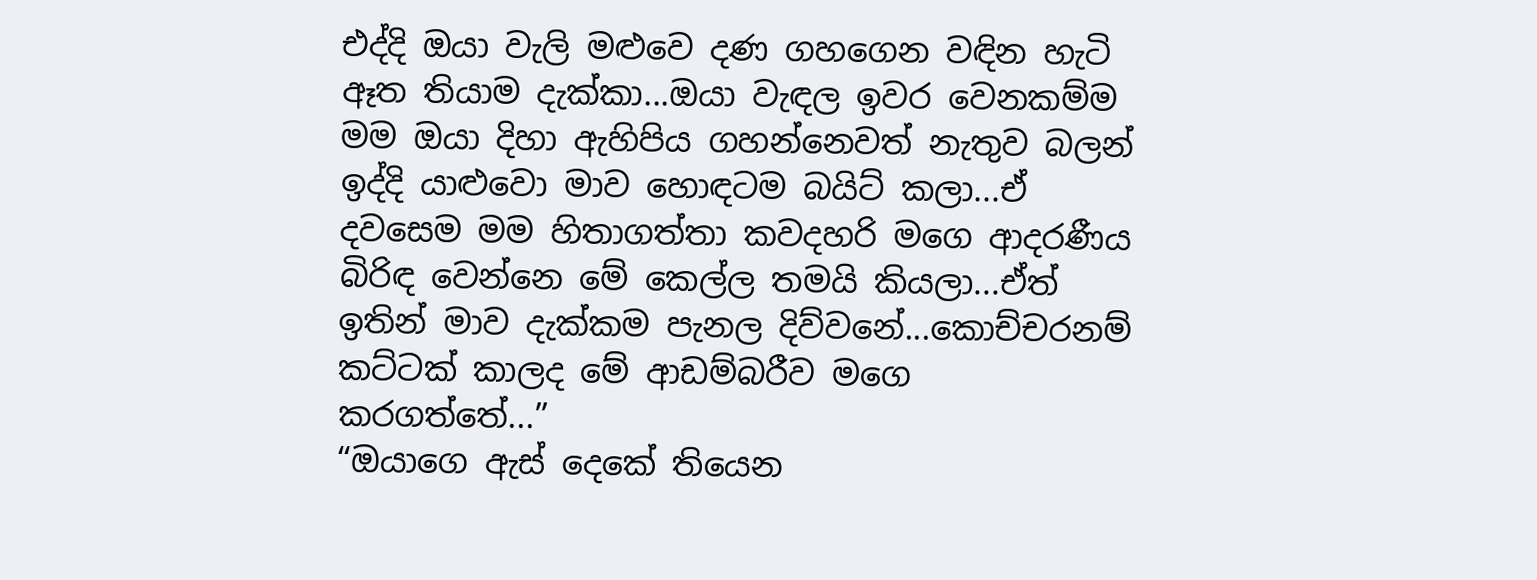එද්දි ඔයා වැලි මළුවෙ දණ ගහගෙන වඳින හැටි ඈත තියාම දැක්කා...ඔයා වැඳල ඉවර වෙනකම්ම මම ඔයා දිහා ඇහිපිය ගහන්නෙවත් නැතුව බලන් ඉද්දි යාළුවො මාව හොඳටම බයිට් කලා...ඒ දවසෙම මම හිතාගත්තා කවදහරි මගෙ ආදරණීය බිරිඳ වෙන්නෙ මේ කෙල්ල තමයි කියලා...ඒත් ඉතින් මාව දැක්කම පැනල දිව්වනේ...කොච්චරනම් කට්ටක් කාලද මේ ආඩම්බරීව මගෙ කරගත්තේ...”
“ඔයාගෙ ඇස් දෙකේ තියෙන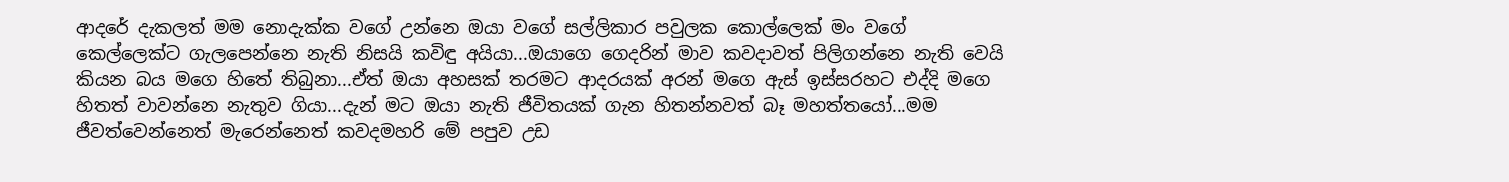ආදරේ දැකලත් මම නොදැක්ක වගේ උන්නෙ ඔයා වගේ සල්ලිකාර පවුලක කොල්ලෙක් මං වගේ කෙල්ලෙක්ට ගැලපෙන්නෙ නැති නිසයි කවිඳු අයියා...ඔයාගෙ ගෙදරින් මාව කවදාවත් පිලිගන්නෙ නැති වෙයි කියන බය මගෙ හිතේ තිබුනා...ඒත් ඔයා අහසක් තරමට ආදරයක් අරන් මගෙ ඇස් ඉස්සරහට එද්දි මගෙ හිතත් වාවන්නෙ නැතුව ගියා...දැන් මට ඔයා නැති ජීවිතයක් ගැන හිතන්නවත් බෑ මහත්තයෝ...මම ජීවත්වෙන්නෙත් මැරෙන්නෙත් කවදමහරි මේ පපුව උඩ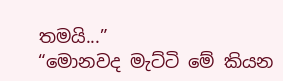තමයි...”
“මොනවද මැට්ටි මේ කියන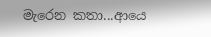මැරෙන කතා...ආයෙ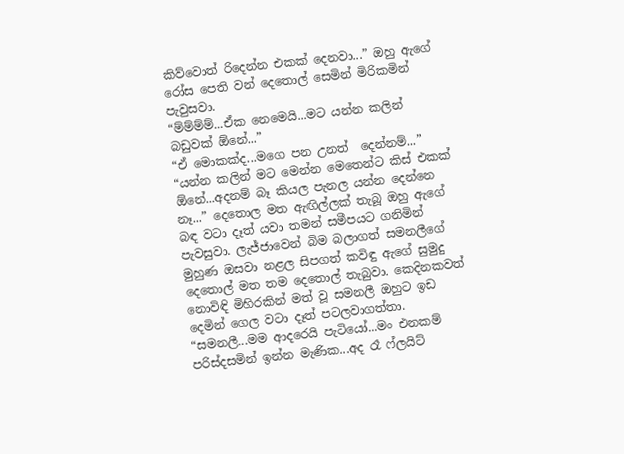කිව්වොත් රිදෙන්න එකක් දෙනවා...” ඔහු ඇගේ රෝස පෙති වන් දෙතොල් සෙමින් මිරිකමින් පැවුසවා.
“ම්ම්ම්ම්...ඒක නෙමෙයි...මට යන්න කලින් බඩුවක් ඕනේ...”
“ඒ මොකක්ද...මගෙ පන උනත්  දෙන්නම්...”
“යන්න කලින් මට මෙන්න මෙතෙන්ට කිස් එකක් ඕනේ...අදනම් බෑ කියල පැනල යන්න දෙන්නෙ නෑ...” දෙතොල මත ඇඟිල්ලක් තැබූ ඔහු ඇගේ බඳ වටා දෑත් යවා තමන් සමීපයට ගනිමින් පැවසුවා. ලැජ්ජාවෙන් බිම බලාගත් සමනලීගේ මුහුණ ඔසවා නළල සිපගත් කවිඳු ඇගේ සුමුදු දෙතොල් මත තම දෙතොල් තැබුවා. කෙදිනකවත් නොවිඳි මිහිරකින් මත් වූ සමනලී ඔහුට ඉඩ දෙමින් ගෙල වටා දෑත් පටලවාගත්තා.
“සමනලී...මම ආදරෙයි පැටියෝ...මං එනකම් පරිස්දසමින් ඉන්න මැණික...අද රෑ ෆ්ලයිට්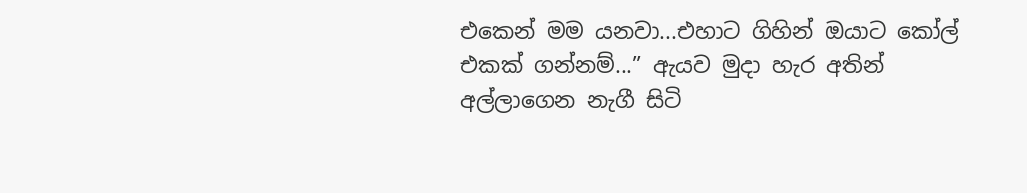එකෙන් මම යනවා...එහාට ගිහින් ඔයාට කෝල් එකක් ගන්නම්...” ඇයව මුදා හැර අතින් අල්ලාගෙන නැගී සිටි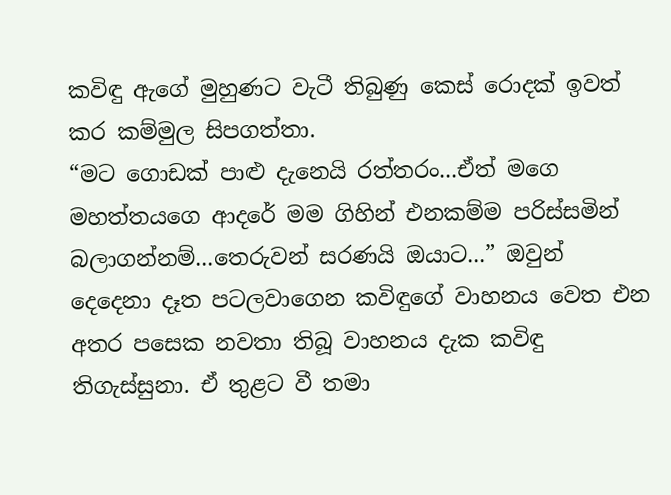කවිඳු ඇගේ මුහුණට වැටී තිබුණු කෙස් රොදක් ඉවත් කර කම්මුල සිපගත්තා.
“මට ගොඩක් පාළු දැනෙයි රත්තරං...ඒත් මගෙ මහත්තයගෙ ආදරේ මම ගිහින් එනකම්ම පරිස්සමින් බලාගන්නම්...තෙරුවන් සරණයි ඔයාට...” ඔවුන් දෙදෙනා දෑත පටලවාගෙන කවිඳුගේ වාහනය වෙත එන අතර පසෙක නවතා තිබූ වාහනය දැක කවිඳු තිගැස්සුනා. ඒ තුළට වී තමා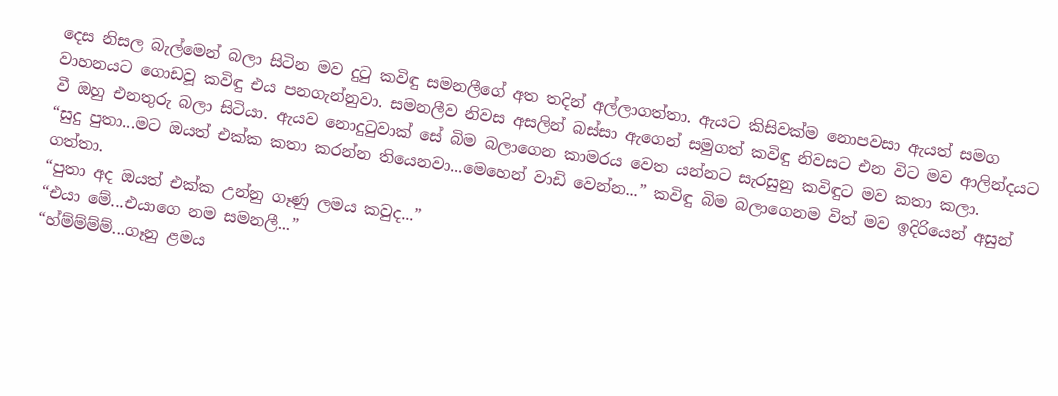දෙස නිසල බැල්මෙන් බලා සිටින මව දුටු කවිඳු සමනලීගේ අත තදින් අල්ලාගත්තා. ඇයට කිසිවක්ම නොපවසා ඇයත් සමග වාහනයට ගොඩවූ කවිඳු එය පනගැන්නුවා. සමනලීව නිවස අසලින් බස්සා ඇගෙන් සමුගත් කවිඳු නිවසට එන විට මව ආලින්දයට වී ඔහු එනතුරු බලා සිටියා. ඇයව නොදුටුවාක් සේ බිම බලාගෙන කාමරය වෙත යන්නට සැරසුනු කවිඳුට මව කතා කලා.
“සුදු පුතා...මට ඔයත් එක්ක කතා කරන්න තියෙනවා...මෙහෙන් වාඩි වෙන්න...” කවිඳු බිම බලාගෙනම විත් මව ඉදිරියෙන් අසුන් ගත්තා.
“පුතා අද ඔයත් එක්ක උන්නු ගෑණු ලමය කවුද...”
“එයා මේ...එයාගෙ නම සමනලී...”
“හ්ම්ම්ම්ම්...ගෑනු ළමය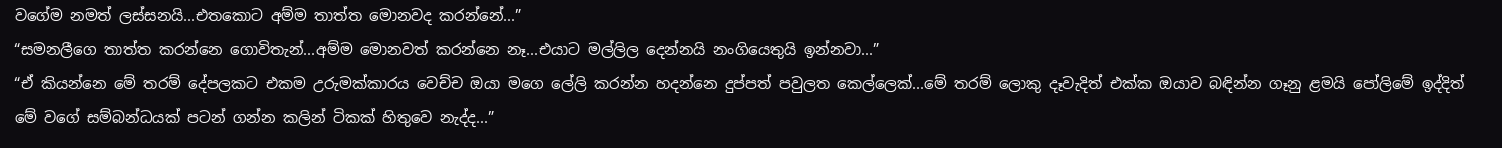වගේම නමත් ලස්සනයි...එතකොට අම්ම තාත්ත මොනවද කරන්නේ...”
“සමනලීගෙ තාත්ත කරන්නෙ ගොවිතැන්...අම්ම මොනවත් කරන්නෙ නෑ...එයාට මල්ලිල දෙන්නයි නංගියෙතුයි ඉන්නවා...”
“ඒ කියන්නෙ මේ තරම් දේපලකට එකම උරුමක්කාරය වෙච්ච ඔයා මගෙ ලේලි කරන්න හදන්නෙ දුප්පත් පවුලත කෙල්ලෙක්...මේ තරම් ලොකු දෑවැදිත් එක්ක ඔයාව බඳින්න ගෑනු ළමයි පෝලිමේ ඉද්දිත් මේ වගේ සම්බන්ධයක් පටන් ගන්න කලින් ටිකක් හිතුවෙ නැද්ද...”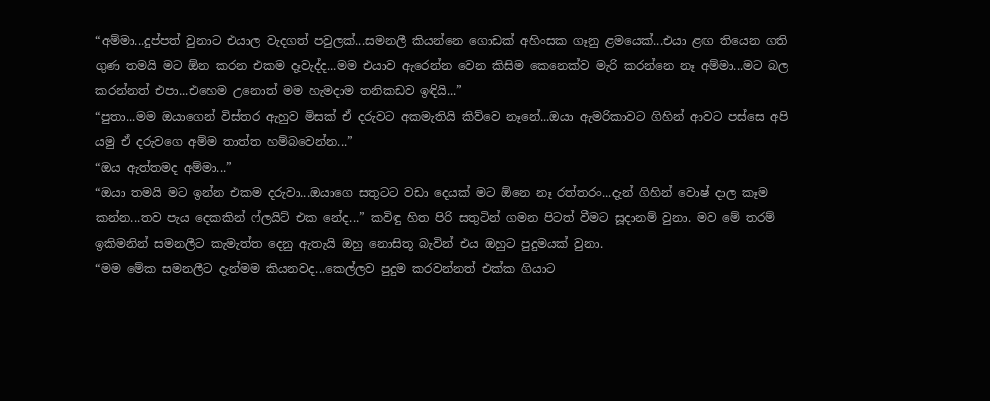“අම්මා...දුප්පත් වුනාට එයාල වැදගත් පවුලක්...සමනලී කියන්නෙ ගොඩක් අහිංසක ගෑනු ළමයෙක්...එයා ළඟ තියෙන ගති ගුණ තමයි මට ඕන කරන එකම දෑවැද්ද...මම එයාව ඇරෙන්න වෙන කිසිම කෙනෙක්ව මැරි කරන්නෙ නෑ අම්මා...මට බල කරන්නත් එපා...එහෙම උනොත් මම හැමදාම තනිකඩව ඉඳියි...”
“පුතා...මම ඔයාගෙන් විස්තර ඇහුව මිසක් ඒ දරුවට අකමැතියි කිව්වෙ නෑනේ...ඔයා ඇමරිකාවට ගිහින් ආවට පස්සෙ අපි යමු ඒ දරුවගෙ අම්ම තාත්ත හම්බවෙන්න...”
“ඔය ඇත්තමද අම්මා...”
“ඔයා තමයි මට ඉන්න එකම දරුවා...ඔයාගෙ සතුටට වඩා දෙයක් මට ඕනෙ නෑ රත්තරං...දැන් ගිහින් වොෂ් දාල කෑම කන්න...තව පැය දෙකකින් ෆ්ලයිට් එක නේද...” කවිඳු හිත පිරි සතුටින් ගමන පිටත් වීමට සූදානම් වුනා. මව මේ තරම් ඉකිමනින් සමනලීට කැමැත්ත දෙනු ඇතැයි ඔහු නොසිතූ බැවින් එය ඔහුට පුදුමයක් වුනා.
“මම මේක සමනලීට දැන්මම කියනවද...කෙල්ලව පුදුම කරවන්නත් එක්ක ගියාට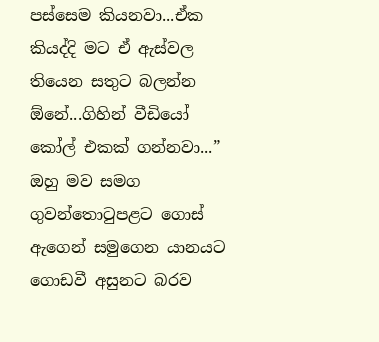පස්සෙම කියනවා...ඒක කියද්දි මට ඒ ඇස්වල තියෙන සතුට බලන්න ඕනේ...ගිහින් වීඩියෝ කෝල් එකක් ගන්නවා...” ඔහු මව සමග ගුවන්තොටුපළට ගොස් ඇගෙන් සමුගෙන යානයට ගොඩවී අසුනට බරව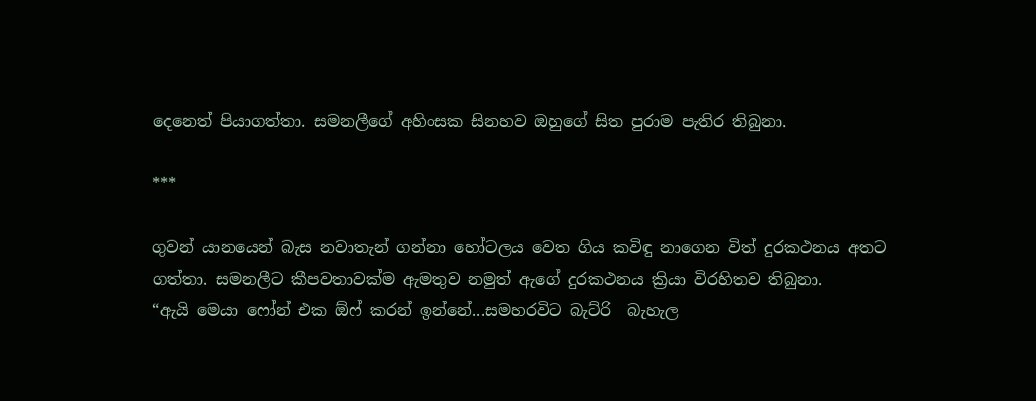දෙනෙත් පියාගත්තා. සමනලීගේ අහිංසක සිනහව ඔහුගේ සිත පුරාම පැතිර තිබුනා.

***

ගුවන් යානයෙන් බැස නවාතැන් ගන්නා හෝටලය වෙත ගිය කවිඳු නාගෙන විත් දුරකථනය අතට ගත්තා. සමනලීට කීපවතාවක්ම ඇමතුව නමුත් ඇගේ දුරකථනය ක්‍රියා විරහිතව තිබුනා.
“ඇයි මෙයා ෆෝන් එක ඕෆ් කරන් ඉන්නේ...සමහරවිට බැට්රි  බැහැල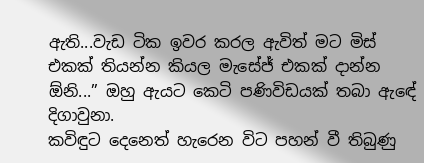ඇති...වැඩ ටික ඉවර කරල ඇවිත් මට මිස් එකක් තියන්න කියල මැසේජ් එකක් දාන්න ඕනි...” ඔහු ඇයට කෙටි පණිවිඩයක් තබා ඇඳේ දිගාවුනා.
කවිඳුට දෙනෙත් හැරෙන විට පහන් වී තිබුණු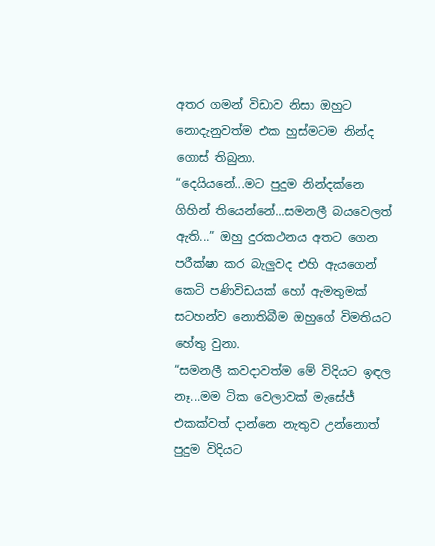අතර ගමන් විඩාව නිසා ඔහුට නොදැනුවත්ම එක හුස්මටම නින්ද ගොස් තිබුනා.
“දෙයියනේ...මට පුදුම නින්දක්නෙ ගිහින් තියෙන්නේ...සමනලී බයවෙලත් ඇති...” ඔහු දුරකථනය අතට ගෙන පරීක්ෂා කර බැලුවද එහි ඇයගෙන් කෙටි පණිවිඩයක් හෝ ඇමතුමක් සටහන්ව නොතිබීම ඔහුගේ විමතියට හේතු වුනා.
“සමනලී කවදාවත්ම මේ විදියට ඉඳල නෑ...මම ටික වෙලාවක් මැසේජ් එකක්වත් දාන්නෙ නැතුව උන්නොත් පුදුම විදියට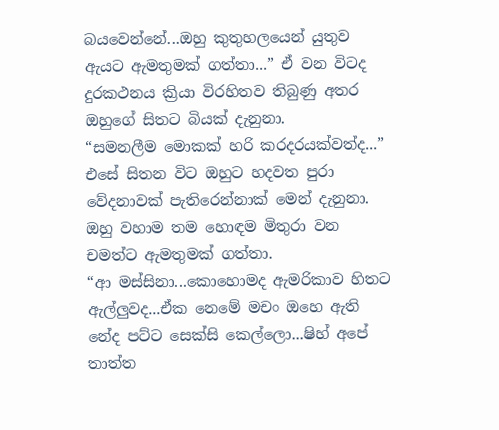බයවෙන්නේ...ඔහු කුතුහලයෙන් යුතුව ඇයට ඇමතුමක් ගත්තා...” ඒ වන විටද දුරකථනය ක්‍රියා විරහිතව තිබුණු අතර ඔහුගේ සිතට බියක් දැනුනා.
“සමනලීම මොකක් හරි කරදරයක්වත්ද...” එසේ සිතන විට ඔහුට හදවත පුරා වේදනාවක් පැතිරෙන්නාක් මෙන් දැනුනා. ඔහු වහාම තම හොඳම මිතුරා වන චමත්ට ඇමතුමක් ගත්තා.
“ආ මස්සිනා...කොහොමද ඇමරිකාව හිතට ඇල්ලුවද...ඒක නෙමේ මචං ඔහෙ ඇති නේද පට්ට සෙක්සි කෙල්ලො...ෂිහ් අපේ තාත්ත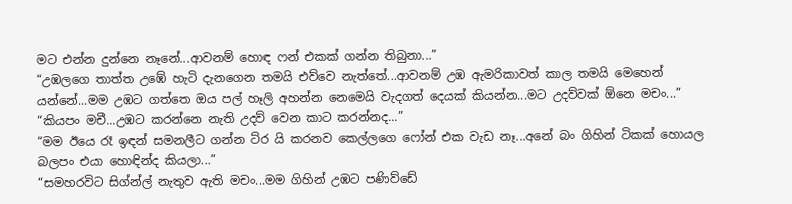මට එන්න දුන්නෙ නෑනේ...ආවනම් හොඳ ෆන් එකක් ගන්න තිබුනා...”
“උඹලගෙ තාත්ත උඹේ හැටි දැනගෙන තමයි එව්වෙ නැත්තේ...ආවනම් උඹ ඇමරිකාවත් කාල තමයි මෙහෙන් යන්නේ...මම උඹට ගත්තෙ ඔය පල් හෑලි අහන්න නෙමෙයි වැදගත් දෙයක් කියන්න...මට උදව්වක් ඕනෙ මචං...”
“කියපං මචී...උඹට කරන්නෙ නැති උදව් වෙන කාට කරන්නද...”
“මම ඊයෙ රෑ ඉඳන් සමනලීට ගන්න ට්ර යි කරනව කෙල්ලගෙ ෆෝන් එක වැඩ නෑ...අනේ බං ගිහින් ටිකක් හොයල බලපං එයා හොඳින්ද කියලා...”
“සමහරවිට සිග්න්ල් නැතුව ඇති මචං...මම ගිහින් උඹට පණිව්ඩේ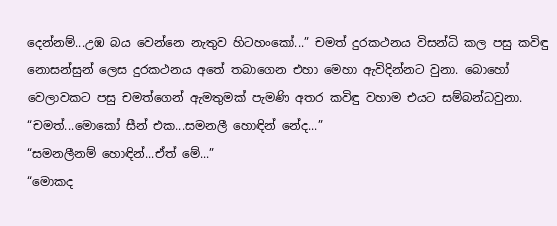දෙන්නම්...උඹ බය වෙන්නෙ නැතුව හිටහංකෝ...” චමත් දුරකථනය විසන්ධි කල පසු කවිඳු නොසන්සුන් ලෙස දුරකථනය අතේ තබාගෙන එහා මෙහා ඇවිදින්නට වුනා. බොහෝ වෙලාවකට පසු චමත්ගෙන් ඇමතුමක් පැමණි අතර කවිඳු වහාම එයට සම්බන්ධවුනා.
“චමත්...මොකෝ සීන් එක...සමනලී හොඳින් නේද...”
“සමනලීනම් හොඳින්...ඒත් මේ...”
“මොකද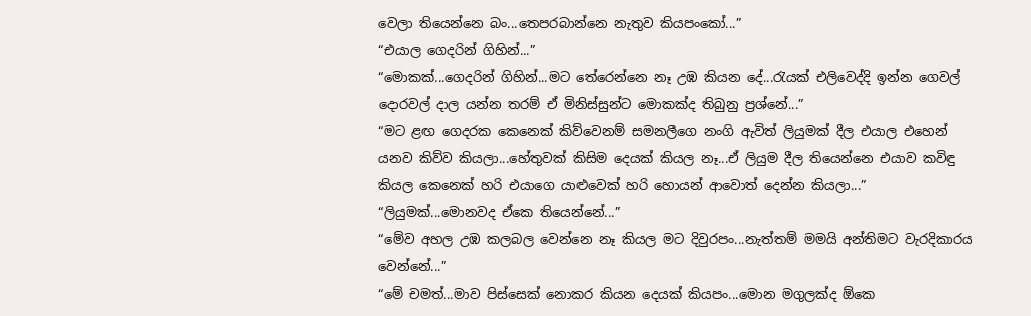වෙලා තියෙන්නෙ බං...තෙපරබාන්නෙ නැතුව කියපංකෝ...”
“එයාල ගෙදරින් ගිහින්...”
“මොකක්...ගෙදරින් ගිහින්...මට තේරෙන්නෙ නෑ උඹ කියන දේ...රැයක් එලිවෙද්දි ඉන්න ගෙවල් දොරවල් දාල යන්න තරම් ඒ මිනිස්සුන්ට මොකක්ද තිබුනු ප්‍රශ්නේ...”
“මට ළඟ ගෙදරක කෙනෙක් කිව්වෙනම් සමනලීගෙ නංගි ඇවිත් ලියුමක් දීල එයාල එහෙන් යනව කිව්ව කියලා...හේතුවක් කිසිම දෙයක් කියල නෑ...ඒ ලියුම දීල තියෙන්නෙ එයාව කවිඳු කියල කෙනෙක් හරි එයාගෙ යාළුවෙක් හරි හොයන් ආවොත් දෙන්න කියලා...”
“ලියුමක්...මොනවද ඒකෙ තියෙන්නේ...”
“මේව අහල උඹ කලබල වෙන්නෙ නෑ කියල මට දිවුරපං...නැත්තම් මමයි අන්තිමට වැරදිකාරය වෙන්නේ...”
“මේ චමත්...මාව පිස්සෙක් නොකර කියන දෙයක් කියපං...මොන මගුලක්ද ඕකෙ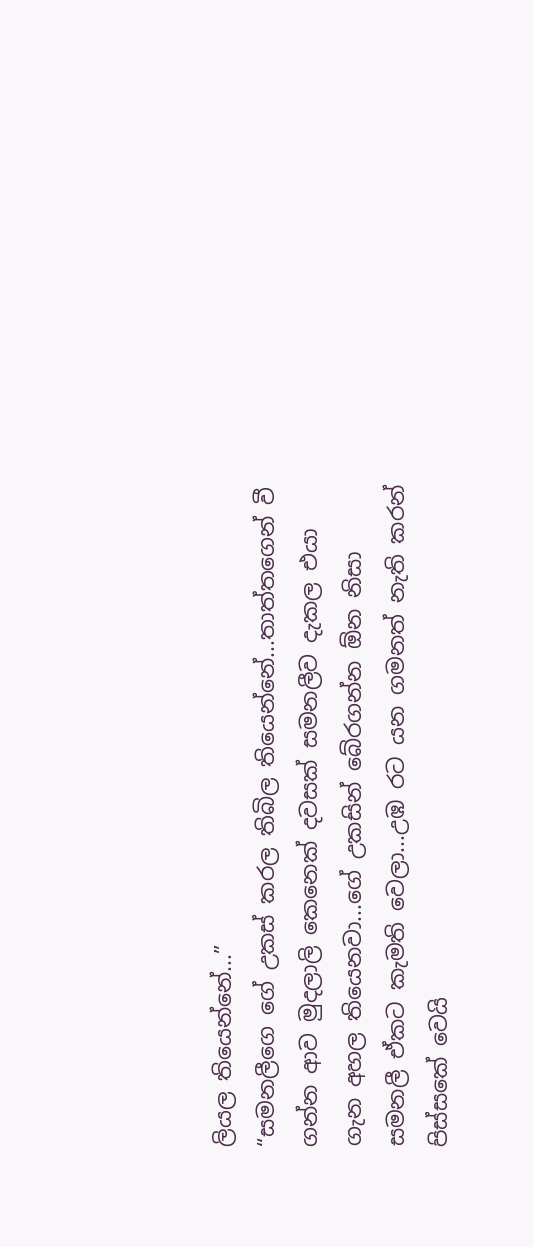ලියල තියෙන්නේ...”
“සමනලීගෙ ගේ උකස් කරල තිබිල තියෙන්නේ...තාත්තගෙන් වී ගන්න ආව මුදලාලි කෙනෙක් දවසක් සමනලීව දැකල එයා ගැන අහල තියෙනවා...ගේ උකසින් බේරගන්න ඕන නිසා සමනලී ඒකට කැමති වෙලා...උඹ රට යන ගමනත් නැති කරන් පිස්සකේ වෙයි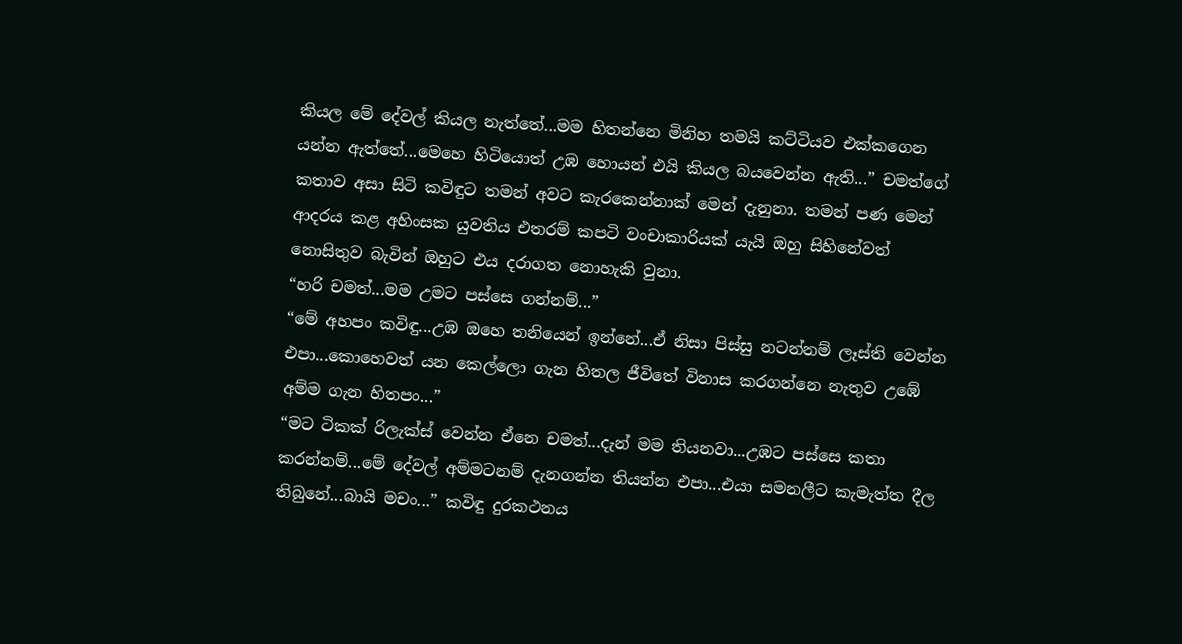කියල මේ දේවල් කියල නැත්තේ...මම හිතන්නෙ මිනිහ තමයි කට්ටියව එක්කගෙන යන්න ඇත්තේ...මෙහෙ හිටියොත් උඹ හොයන් එයි කියල බයවෙන්න ඇති...” චමත්ගේ කතාව අසා සිටි කවිඳුට තමන් අවට කැරකෙන්නාක් මෙන් දැනුනා. තමන් පණ මෙන් ආදරය කළ අහිංසක යුවතිය එතරම් කපටි වංචාකාරියක් යැයි ඔහු සිහිනේවත් නොසිතුව බැවින් ඔහුට එය දරාගත නොහැකි වුනා.
“හරි චමත්...මම උමට පස්සෙ ගන්නම්...”
“මේ අහපං කවිඳු...උඹ ඔහෙ තනියෙන් ඉන්නේ...ඒ නිසා පිස්සු නටන්නම් ලෑස්ති වෙන්න එපා...කොහෙවත් යන කෙල්ලො ගැන හිතල ජීවිතේ විනාස කරගන්නෙ නැතුව උඹේ අම්ම ගැන හිතපං...”
“මට ටිකක් රිලැක්ස් වෙන්න ඒනෙ චමත්...දැන් මම තියනවා...උඹට පස්සෙ කතා කරන්නම්...මේ දේවල් අම්මටනම් දැනගන්න තියන්න එපා...එයා සමනලීට කැමැත්ත දීල තිබුනේ...බායි මචං...” කවිඳු දුරකථනය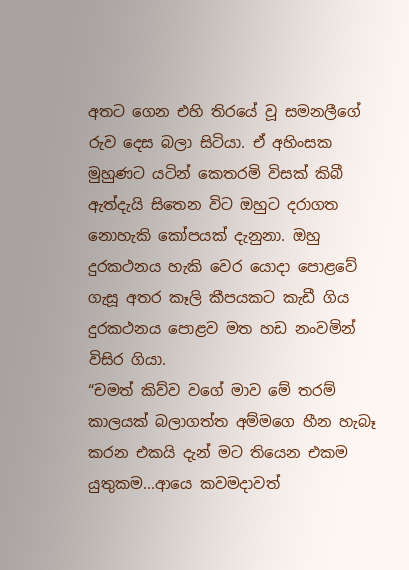අතට ගෙන එහි තිරයේ වූ සමනලීගේ රුව දෙස බලා සිටියා. ඒ අහිංසක මුහුණට යටින් කෙතරමි විසක් කිබී ඇත්දැයි සිතෙන විට ඔහුට දරාගත නොහැකි කෝපයක් දැනුනා. ඔහු දුරකථනය හැකි වෙර යොදා පොළවේ ගැසූ අතර කෑලි කීපයකට කැඩී ගිය දුරකථනය පොළව මත හඩ නංවමින් විසිර ගියා.
“චමත් කිව්ව වගේ මාව මේ තරම් කාලයක් බලාගත්ත අම්මගෙ හීන හැබෑ කරන එකයි දැන් මට තියෙන එකම යුතුකම...ආයෙ කවමදාවත්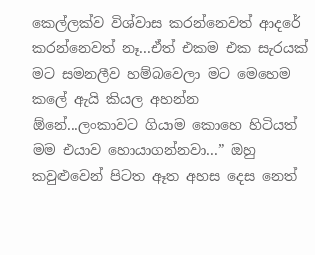කෙල්ලක්ව විශ්වාස කරන්නෙවත් ආදරේ කරන්නෙවත් නෑ...ඒත් එකම එක සැරයක් මට සමනලීව හම්බවෙලා මට මෙහෙම කලේ ඇයි කියල අහන්න ඕනේ...ලංකාවට ගියාම කොහෙ හිටියත් මම එයාව හොයාගන්නවා...” ඔහු කවුළුවෙන් පිටත ඈත අහස දෙස නෙත්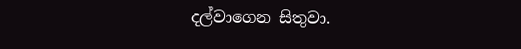දල්වාගෙන සිතුවා.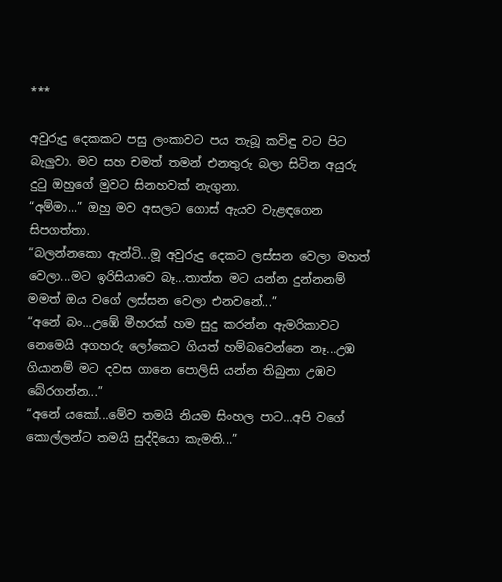***

අවුරුදු දෙකකට පසු ලංකාවට පය තැබූ කවිඳු වට පිට බැලුවා. මව සහ චමත් තමන් එනතුරු බලා සිටින අයුරු දුටු ඔහුගේ මුවට සිනහවක් නැගුනා.
“අම්මා...” ඔහු මව අසලට ගොස් ඇයව වැළඳගෙන සිපගත්තා.
“බලන්නකො ඇන්ටි...මූ අවුරුදු දෙකට ලස්සන වෙලා මහත් වෙලා...මට ඉරිසියාවෙ බෑ...තාත්ත මට යන්න දුන්නනම් මමත් ඔය වගේ ලස්සන වෙලා එනවනේ...”
“අනේ බං...උඹේ මීහරක් හම සුදු කරන්න ඇමරිකාවට නෙමෙයි අගහරු ලෝකෙට ගියත් හම්බවෙන්නෙ නෑ...උඹ ගියානම් මට දවස ගානෙ පොලිසි යන්න තිබුනා උඹව බේරගන්න...”
“අනේ යකෝ...මේව තමයි නියම සිංහල පාට...අපි වගේ කොල්ලන්ට තමයි සුද්දියො කැමති...”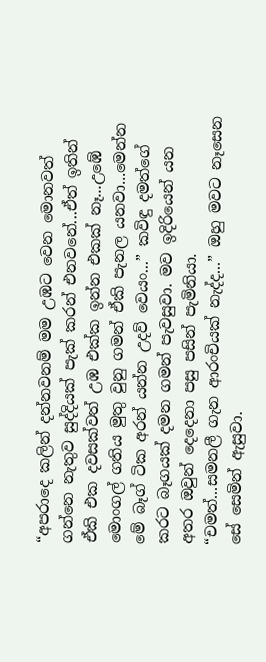“අපරාදෙ කලින් දන්නවනම් මම උඹට වෙන මොනවත් ගන්නෙ නැතුව සුද්දියක් පැක් කරන් එනවනේ...ඒත් ඉතින් ඒකි එක දවසක්වත් උඹ එක්ක ඉන්න එකක් නෑ...උඹේ මොංගල් ගතිය මුතු වුනු ගමන් ඒකි පැනල යනවා...මෙන්න මේ බෑග් ටික අරන් යන්න උදව් වෙයං...” කවිඳු දමත්ගේ කරට බෑගයක් දමන ගමන් පැවසුවා. මව ඉදිරියෙන් යන අතර ඔවුන් දෙදෙනා පසු පසින් පැමිනියා.
“චමත්...සමනලී ගැන ආරංචියක් නැද්ද...” ඔහු මවට නෑසෙන සේ සෙමින් ඇසුවා.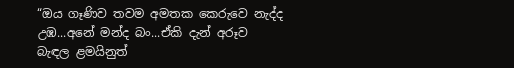“ඔය ගෑණිව තවම අමතක කෙරුවෙ නැද්ද උඹ...අනේ මන්ද බං...ඒකි දැන් අරූව බැඳල ළමයිනුත්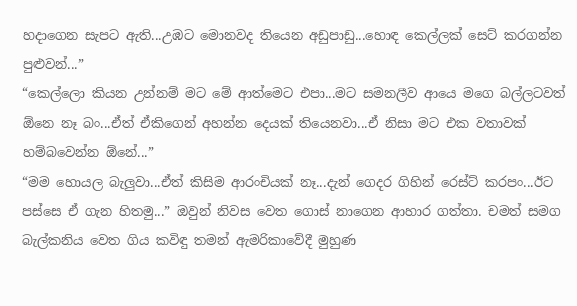හදාගෙන සැපට ඇති...උඹට මොනවද තියෙන අඩුපාඩු...හොඳ කෙල්ලක් සෙට් කරගන්න පුළුවන්...”
“කෙල්ලො කියන උන්නම් මට මේ ආත්මෙට එපා...මට සමනලීව ආයෙ මගෙ බල්ලටවත් ඕනෙ නෑ බං...ඒත් ඒකිගෙන් අහන්න දෙයක් තියෙනවා...ඒ නිසා මට එක වතාවක් හම්බවෙන්න ඕනේ...”
“මම හොයල බැලුවා...ඒත් කිසිම ආරංචියක් නෑ...දැන් ගෙදර ගිහින් රෙස්ට් කරපං...ඊට පස්සෙ ඒ ගැන හිතමු...” ඔවුන් නිවස වෙත ගොස් නාගෙන ආහාර ගත්තා. චමත් සමග බැල්කනිය වෙත ගිය කවිඳු තමන් ඇමරිකාවේදී මුහුණ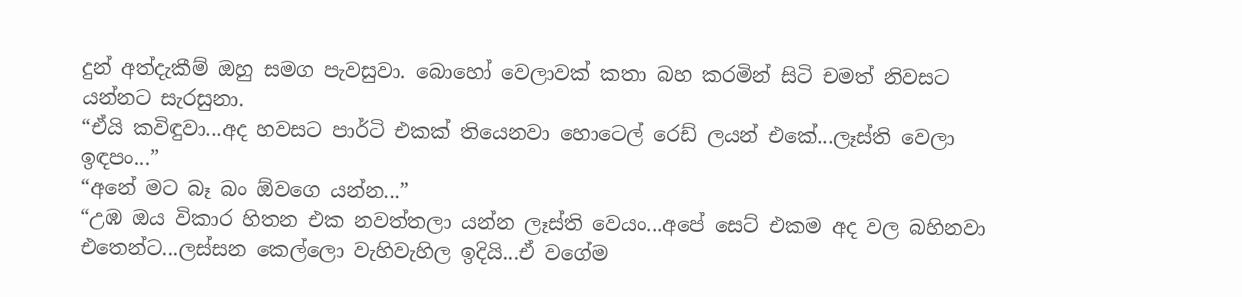දුන් අත්දැකීම් ඔහු සමග පැවසුවා. බොහෝ වෙලාවක් කතා බහ කරමින් සිටි චමත් නිවසට යන්නට සැරසුනා.
“ඒයි කවිඳුවා...අද හවසට පාර්ටි එකක් තියෙනවා හොටෙල් රෙඩ් ලයන් එකේ...ලෑස්ති වෙලා ඉඳපං...”
“අනේ මට බෑ බං ඕවගෙ යන්න...”
“උඹ ඔය විකාර හිතන එක නවත්තලා යන්න ලෑස්ති වෙයං...අපේ සෙට් එකම අද වල බහිනවා එතෙන්ට...ලස්සන කෙල්ලො වැහිවැහිල ඉදියි...ඒ වගේම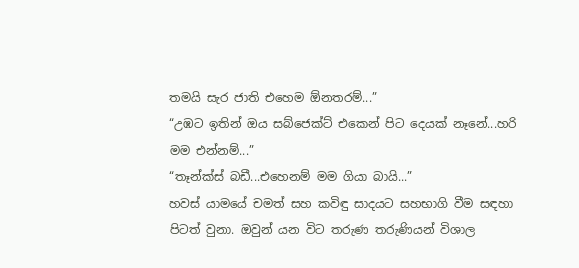තමයි සැර ජාති එහෙම ඕනතරම්...”
“උඹට ඉතින් ඔය සබ්ජෙක්ට් එකෙන් පිට දෙයක් නෑනේ...හරි මම එන්නම්...”
“තෑන්ක්ස් බඩී...එහෙනම් මම ගියා බායි...”
හවස් යාමයේ චමත් සහ කවිඳු සාදයට සහභාගි වීම සඳහා පිටත් වුනා. ඔවුන් යන විට තරුණ තරුණියන් විශාල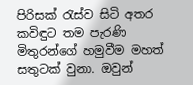පිරිසක් රැස්ව සිටි අතර කවිඳුට තම පැරණි මිතුරන්ගේ හමුවීම මහත් සතුටක් වුනා. ඔවුන්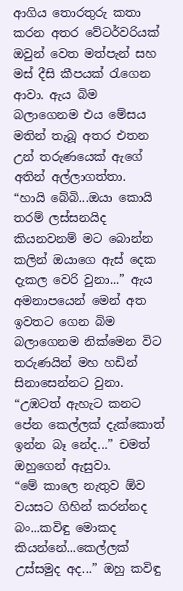ආගිය තොරතුරු කතා කරන අතර වේටර්වරියක් ඔවුන් වෙත මත්පැන් සහ මස් දීසි කීපයක් රැගෙන ආවා. ඇය බිම බලාගෙනම එය මේසය මතින් තැබූ අතර එතන උන් තරුණයෙක් ඇගේ අතින් අල්ලාගත්තා.
“හායි බේබි...ඔයා කොයි තරම් ලස්සනයිද කියනවනම් මට බොන්න කලින් ඔයාගෙ ඇස් දෙක දැකල වෙරි වුනා...” ඇය අමනාපයෙන් මෙන් අත ඉවතට ගෙන බිම බලාගෙනම නික්මෙන විට තරුණයින් මහ හඩින් සිනාසෙන්නට වුනා.
“උඹටත් ඇහැට කනට පේන කෙල්ලක් දැක්කොත් ඉන්න බෑ නේද...” චමත් ඔහුගෙන් ඇසුවා.
“මේ කාලෙ නැතුව ඕව වයසට ගිහින් කරන්නද බං...කවිඳු මොකද කියන්නේ...කෙල්ලක් උස්සමුද අද...” ඔහු කවිඳු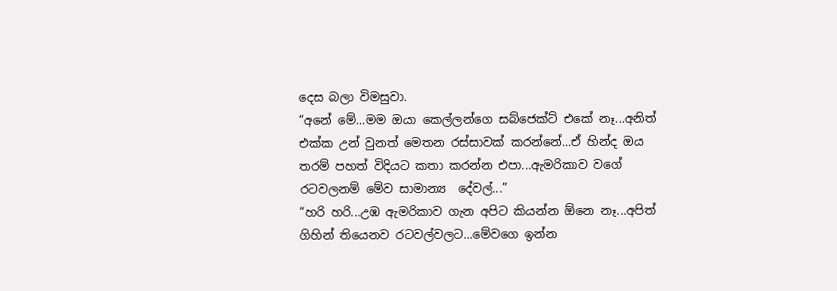දෙස බලා විමසුවා.
“අනේ මේ...මම ඔයා කෙල්ලන්ගෙ සබ්ජෙක්ට් එකේ නෑ...අනිත් එක්ක උන් වුනත් මෙතන රස්සාවක් කරන්නේ...ඒ හින්ද ඔය තරම් පහත් විදියට කතා කරන්න එපා...ඇමරිකාව වගේ රටවලනම් මේව සාමාන්‍ය  දේවල්...”
“හරි හරි...උඹ ඇමරිකාව ගැන අපිට කියන්න ඕනෙ නෑ...අපිත් ගිහින් තියෙනව රටවල්වලට...මේවගෙ ඉන්න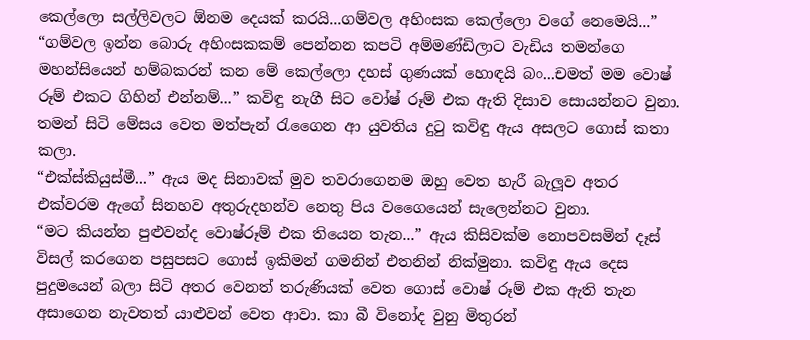කෙල්ලො සල්ලිවලට ඕනම දෙයක් කරයි...ගම්වල අහිංසක කෙල්ලො වගේ නෙමෙයි...”
“ගම්වල ඉන්න බොරු අහිංසකකම් පෙන්නන කපටි අම්මණ්ඩිලාට වැඩිය තමන්ගෙ මහන්සියෙන් හම්බකරන් කන මේ කෙල්ලො දහස් ගුණයක් හොඳයි බං...චමත් මම වොෂ් රූම් එකට ගිහින් එන්නම්...” කවිඳු නැගී සිට වෝෂ් රූම් එක ඇති දිසාව සොයන්නට වුනා. තමන් සිටි මේසය වෙත මත්පැන් රැගෛන ආ යුවතිය දුටු කවිඳු ඇය අසලට ගොස් කතා කලා.
“එක්ස්කියුස්මී...” ඇය මද සිනාවක් මුව තවරාගෙනම ඔහු වෙත හැරී බැලූව අතර එක්වරම ඇගේ සිනහව අතුරුදහන්ව නෙතු පිය වගෛයෙන් සැලෙන්නට වුනා.
“මට කියන්න පුළුවන්ද වොෂ්රූම් එක තියෙන තැන...” ඇය කිසිවක්ම නොපවසමින් දෑස් විසල් කරගෙන පසුපසට ගොස් ඉකිමන් ගමනින් එතනින් නික්මුනා. කවිඳු ඇය දෙස පුදුමයෙන් බලා සිටි අතර වෙනත් තරුණියක් වෙත ගොස් වොෂ් රූම් එක ඇති තැන අසාගෙන නැවතත් යාළුවන් වෙත ආවා. කා බී විනෝද වුනු මිතුරන්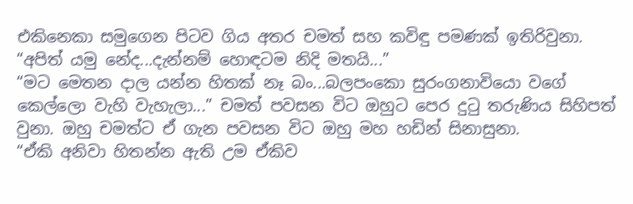එකිනෙකා සමුගෙන පිටව ගිය අතර චමත් සහ කවිඳු පමණක් ඉතිරිවුනා.
“අපිත් යමු නේද...දැන්නම් හොඳටම නිදි මතයි...”
“මට මෙතන දාල යන්න හිතක් නෑ බං...බලපංකො සුරංගනාවියො වගේ කෙල්ලො වැහි වැහැලා...” චමත් පවසන විට ඔහුට පෙර දුටු තරුණිය සිහිපත් වුනා. ඔහු චමත්ට ඒ ගැන පවසන විට ඔහු මහ හඩින් සිනාසුනා.
“ඒකි අනිවා හිතන්න ඇති උම ඒකිව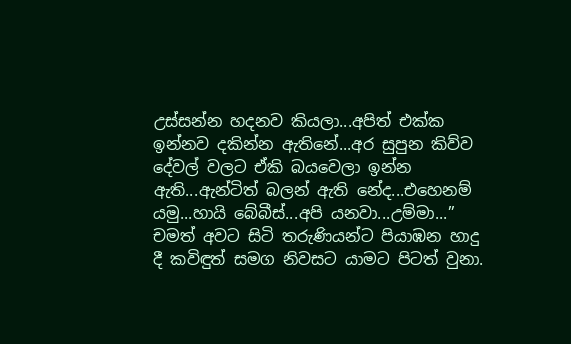උස්සන්න හදනව කියලා...අපිත් එක්ක ඉන්නව දකින්න ඇතිනේ...අර සුපුන කිව්ව දේවල් වලට ඒකි බයවෙලා ඉන්න ඇති...ඇන්ටිත් බලන් ඇති නේද...එහෙනම් යමු...හායි බේබීස්...අපි යනවා...උම්මා...” චමත් අවට සිටි තරුණියන්ට පියාඹන හාදු දී කවිඳුත් සමග නිවසට යාමට පිටත් වුනා.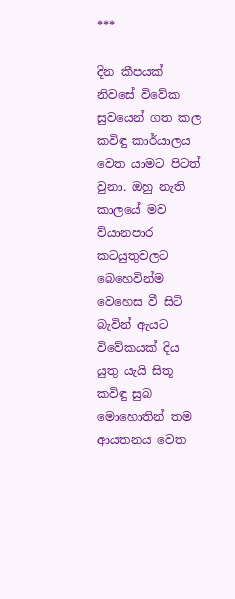***

දින කීපයක් නිවසේ විවේක සුවයෙන් ගත කල කවිඳු කාර්යාලය වෙත යාමට පිටත් වුනා. ඔහු නැති කාලයේ මව ව්යානපාර කටයුතුවලට බෙහෙවින්ම වෙහෙස වී සිටි බැවින් ඇයට විවේකයක් දිය යුතු යැයි සිතූ කවිඳු සුබ මොහොතින් තම ආයතනය වෙත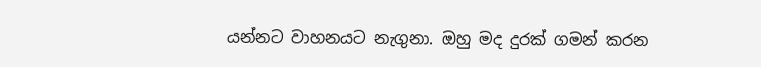යන්නට වාහනයට නැගුනා. ඔහු මද දුරක් ගමන් කරන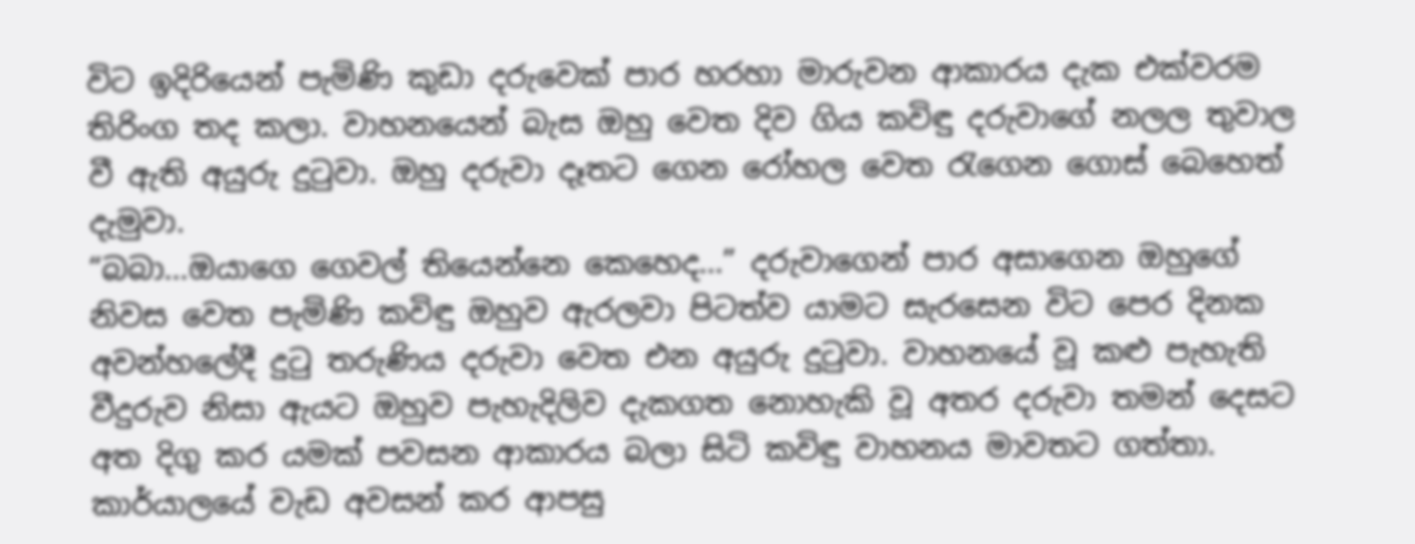විට ඉදිරියෙන් පැමිණි කුඩා දරුවෙක් පාර හරහා මාරුවන ආකාරය දැක එක්වරම තිරිංග තද කලා. වාහනයෙන් බැස ඔහු වෙත දිව ගිය කවිඳු දරුවාගේ නලල තුවාල වී ඇති අයුරු දුටුවා. ඔහු දරුවා දෑතට ගෙන රෝහල වෙත රැගෙන ගොස් බෙහෙත් දැමුවා.
“බබා...ඔයාගෙ ගෙවල් තියෙන්නෙ කෙහෙද...” දරුවාගෙන් පාර අසාගෙන ඔහුගේ නිවස වෙත පැමිණි කවිඳු ඔහුව ඇරලවා පිටත්ව යාමට සැරසෙන විට පෙර දිනක අවන්හලේදී දුටු තරුණිය දරුවා වෙත එන අයුරු දුටුවා. වාහනයේ වූ කළු පැහැති වීදුරුව නිසා ඇයට ඔහුව පැහැදිලිව දැකගත නොහැකි වූ අතර දරුවා තමන් දෙසට අත දිගු කර යමක් පවසන ආකාරය බලා සිටි කවිඳු වාහනය මාවතට ගත්තා.
කාර්යාලයේ වැඩ අවසන් කර ආපසු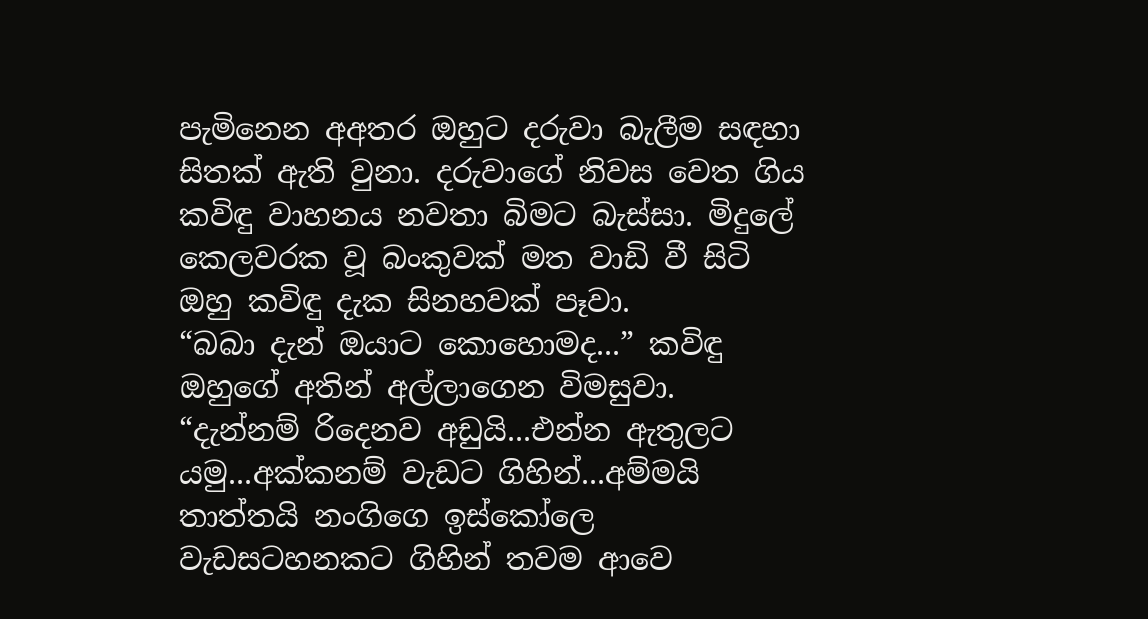පැමිනෙන අඅතර ඔහුට දරුවා බැලීම සඳහා සිතක් ඇති වුනා. දරුවාගේ නිවස වෙත ගිය කවිඳු වාහනය නවතා බිමට බැස්සා. මිදුලේ කෙලවරක වූ බංකුවක් මත වාඩි වී සිටි ඔහු කවිඳු දැක සිනහවක් පෑවා.
“බබා දැන් ඔයාට කොහොමද...” කවිඳු ඔහුගේ අතින් අල්ලාගෙන විමසුවා.
“දැන්නම් රිදෙනව අඩුයි...එන්න ඇතුලට යමු...අක්කනම් වැඩට ගිහින්...අම්මයි තාත්තයි නංගිගෙ ඉස්කෝලෙ වැඩසටහනකට ගිහින් තවම ආවෙ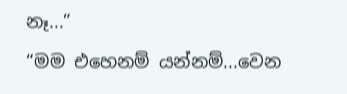නෑ...”
“මම එහෙනම් යන්නම්...වෙන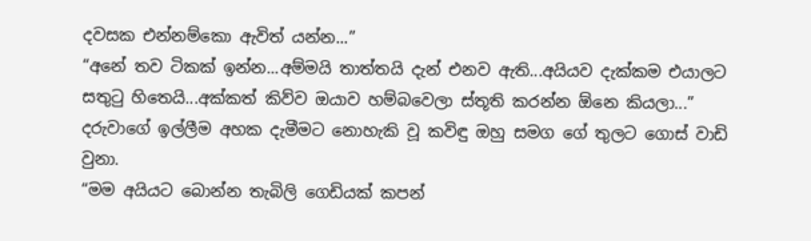දවසක එන්නම්කො ඇවිත් යන්න...”
“අනේ තව ටිකක් ඉන්න...අම්මයි තාත්තයි දැන් එනව ඇති...අයියව දැක්කම එයාලට සතුටු හිතෙයි...අක්කත් කිව්ව ඔයාව හම්බවෙලා ස්තූති කරන්න ඕනෙ කියලා...” දරුවාගේ ඉල්ලීම අහක දැමීමට නොහැකි වූ කවිඳු ඔහු සමග ගේ තුලට ගොස් වාඩි වුනා.
“මම අයියට බොන්න තැබිලි ගෙඩියක් කපන්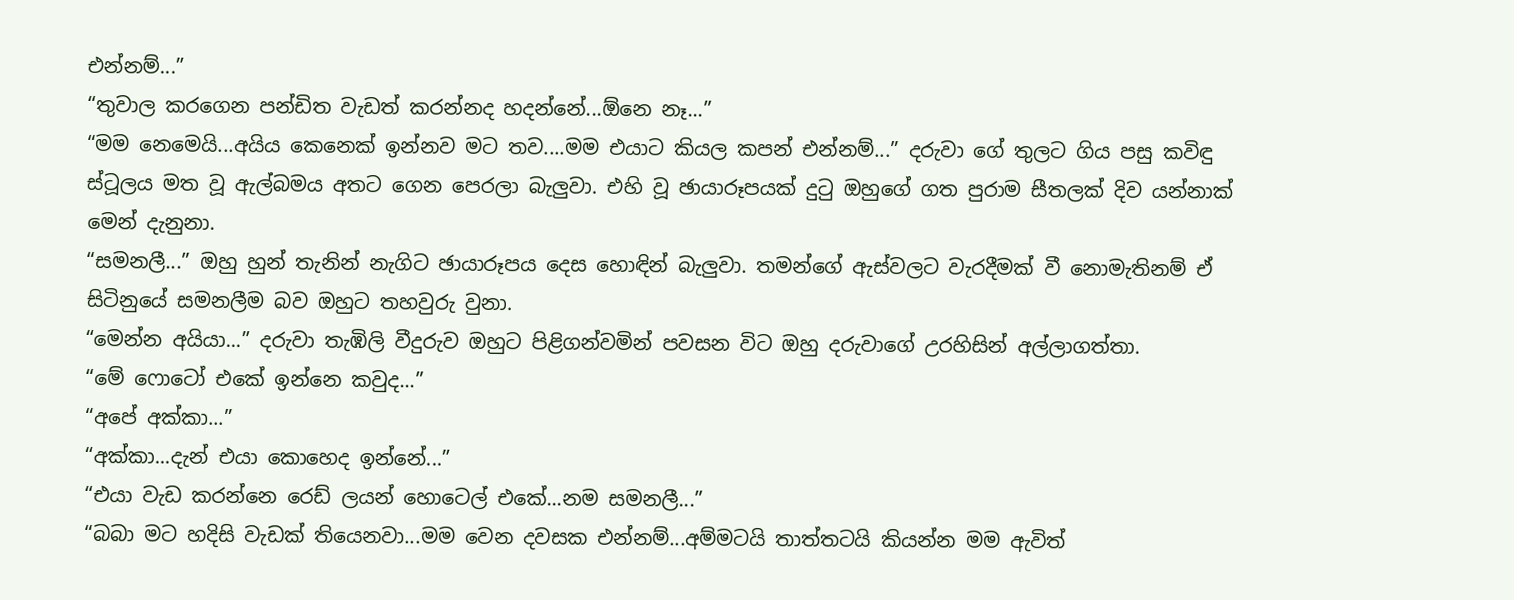එන්නම්...”
“තුවාල කරගෙන පන්ඩිත වැඩත් කරන්නද හදන්නේ...ඕනෙ නෑ...”
“මම නෙමෙයි...අයිය කෙනෙක් ඉන්නව මට තව....මම එයාට කියල කපන් එන්නම්...” දරුවා ගේ තුලට ගිය පසු කවිඳු ස්ටූලය මත වූ ඇල්බමය අතට ගෙන පෙරලා බැලුවා. එහි වූ ඡායාරූපයක් දුටු ඔහුගේ ගත පුරාම සීතලක් දිව යන්නාක් මෙන් දැනුනා.
“සමනලී...” ඔහු හුන් තැනින් නැගිට ඡායාරූපය දෙස හොඳින් බැලුවා. තමන්ගේ ඇස්වලට වැරදීමක් වී නොමැතිනම් ඒ සිටිනුයේ සමනලීම බව ඔහුට තහවුරු වුනා.
“මෙන්න අයියා...” දරුවා තැඹිලි වීදුරුව ඔහුට පිළිගන්වමින් පවසන විට ඔහු දරුවාගේ උරහිසින් අල්ලාගත්තා.
“මේ ෆොටෝ එකේ ඉන්නෙ කවුද...”
“අපේ අක්කා...”
“අක්කා...දැන් එයා කොහෙද ඉන්නේ...”
“එයා වැඩ කරන්නෙ රෙඩ් ලයන් හොටෙල් එකේ...නම සමනලී...”
“බබා මට හදිසි වැඩක් තියෙනවා...මම වෙන දවසක එන්නම්...අම්මටයි තාත්තටයි කියන්න මම ඇවිත්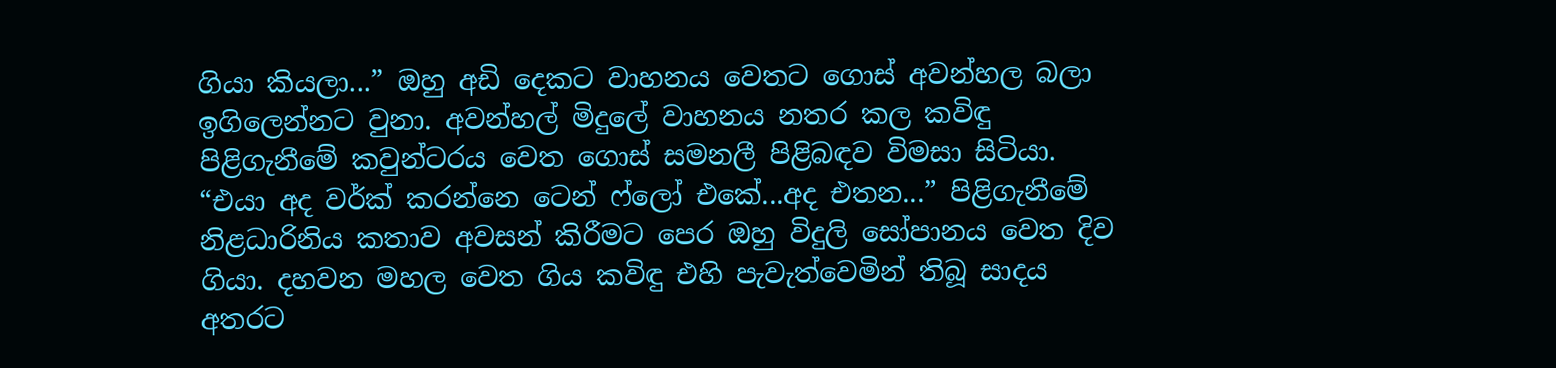ගියා කියලා...” ඔහු අඩි දෙකට වාහනය වෙතට ගොස් අවන්හල බලා ඉගිලෙන්නට වුනා. අවන්හල් මිදුලේ වාහනය නතර කල කවිඳු පිළිගැනීමේ කවුන්ටරය වෙත ගොස් සමනලී පිළිබඳව විමසා සිටියා.
“එයා අද වර්ක් කරන්නෙ ටෙන් ෆ්ලෝ එකේ...අද එතන...” පිළිගැනීමේ නිළධාරිනිය කතාව අවසන් කිරීමට පෙර ඔහු විදුලි සෝපානය වෙත දිව ගියා. දහවන මහල වෙත ගිය කවිඳු එහි පැවැත්වෙමින් තිබූ සාදය අතරට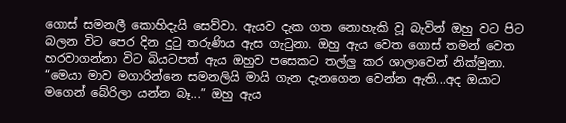ගොස් සමනලී කොහිදැයි සෙව්වා. ඇයව දැක ගත නොහැකි වූ බැවින් ඔහු වට පිට බලන විට පෙර දින දුටු තරුණිය ඇස ගැටුනා. ඔහු ඇය වෙත ගොස් තමන් වෙත හරවාගන්නා විට බියටපත් ඇය ඔහුව පසෙකට තල්ලු කර ශාලාවෙන් නික්මුනා.
“මෙයා මාව මගාරින්නෙ සමනලියි මායි ගැන දැනගෙන වෙන්න ඇති...අද ඔයාට මගෙන් බේරිලා යන්න බෑ...” ඔහු ඇය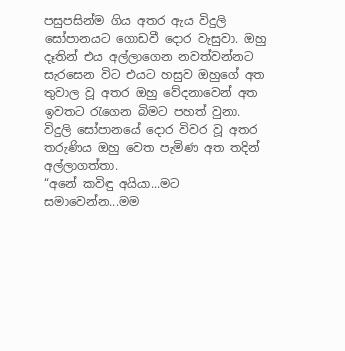පසුපසින්ම ගිය අතර ඇය විදුලි සෝපානයට ගොඩවී දොර වැසුවා. ඔහු දෑතින් එය අල්ලාගෙන නවත්වන්නට සැරසෙන විට එයට හසුව ඔහුගේ අත තුවාල වූ අතර ඔහු වේදනාවෙන් අත ඉවතට රැගෙන බිමට පහත් වුනා. විදුලි සෝපානයේ දොර විවර වූ අතර තරුණිය ඔහු වෙත පැමිණ අත තදින් අල්ලාගත්තා.
“අනේ කවිඳු අයියා...මට සමාවෙන්න...මම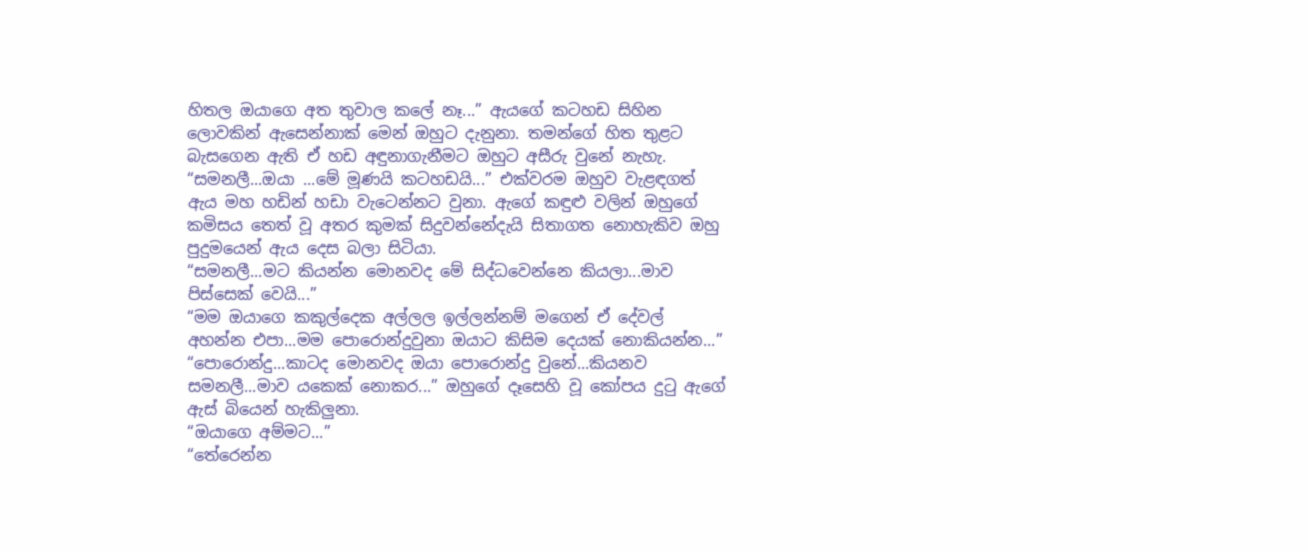හිතල ඔයාගෙ අත තුවාල කලේ නෑ...” ඇයගේ කටහඩ සිහින ලොවකින් ඇසෙන්නාක් මෙන් ඔහුට දැනුනා. තමන්ගේ හිත තුළට බැසගෙන ඇති ඒ හඩ අඳුනාගැනීමට ඔහුට අසීරු වුනේ නැහැ.
“සමනලී...ඔයා ...මේ මූණයි කටහඩයි...” එක්වරම ඔහුව වැළඳගත් ඇය මහ හඩින් හඩා වැටෙන්නට වුනා. ඇගේ කඳුළු වලින් ඔහුගේ කමිසය තෙත් වූ අතර කුමක් සිදුවන්නේදැයි සිතාගත නොහැකිව ඔහු පුදුමයෙන් ඇය දෙස බලා සිටියා.
“සමනලී...මට කියන්න මොනවද මේ සිද්ධවෙන්නෙ කියලා...මාව පිස්සෙක් වෙයි...”
“මම ඔයාගෙ කකුල්දෙක අල්ලල ඉල්ලන්නම් මගෙන් ඒ දේවල් අහන්න එපා...මම පොරොන්දුවුනා ඔයාට කිසිම දෙයක් නොකියන්න...”
“පොරොන්දු...කාටද මොනවද ඔයා පොරොන්දු වුනේ...කියනව සමනලී...මාව යකෙක් නොකර...” ඔහුගේ දෑසෙහි වූ කෝපය දුටු ඇගේ ඇස් බියෙන් හැකිලුනා.
“ඔයාගෙ අම්මට...”
“තේරෙන්න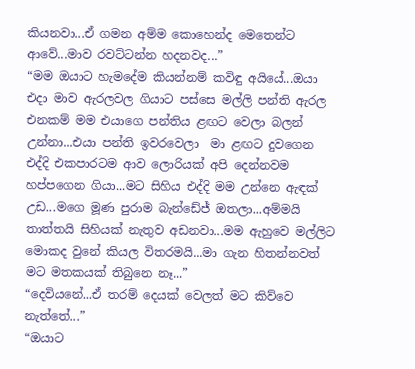කියනවා...ඒ ගමන අම්ම කොහෙන්ද මෙතෙන්ට ආවේ...මාව රවට්ටන්න හදනවද...”
“මම ඔයාට හැමදේම කියන්නම් කවිඳු අයියේ...ඔයා එදා මාව ඇරලවල ගියාට පස්සෙ මල්ලි පන්ති ඇරල එනකම් මම එයාගෙ පන්තිය ළඟට වෙලා බලන් උන්නා...එයා පන්ති ඉවරවෙලා  මා ළඟට දුවගෙන එද්දි එකපාරටම ආව ලොරියක් අපි දෙන්නවම හප්පගෙන ගියා...මට සිහිය එද්දි මම උන්නෙ ඇඳක් උඩ...මගෙ මූණ පුරාම බැන්ඩේජ් ඔතලා...අම්මයි තාත්තයි සිහියක් නැතුව අඩනවා...මම ඇහුවෙ මල්ලිට මොකද වුනේ කියල විතරමයි...මා ගැන හිතන්නවත් මට මතකයක් තිබුනෙ නෑ...”
“දෙවියනේ...ඒ තරම් දෙයක් වෙලත් මට කිව්වෙ නැත්තේ...”
“ඔයාට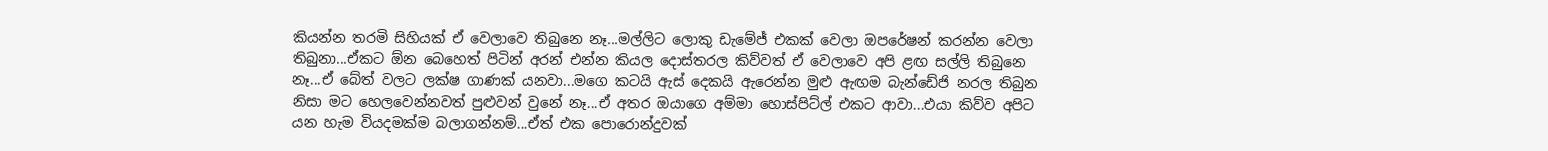කියන්න තරමි සිහියක් ඒ වෙලාවෙ තිබුනෙ නෑ...මල්ලිට ලොකු ඩැමේජ් එකක් වෙලා ඔපරේෂන් කරන්න වෙලා තිබුනා...ඒකට ඕන බෙහෙත් පිටින් අරන් එන්න කියල දොස්තරල කිව්වත් ඒ වෙලාවෙ අපි ළඟ සල්ලි තිබුනෙ නෑ...ඒ බේත් වලට ලක්ෂ ගාණක් යනවා...මගෙ කටයි ඇස් දෙකයි ඇරෙන්න මුළු ඇඟම බැන්ඩේජි නරල තිබුන නිසා මට හෙලවෙන්නවත් පුළුවන් වුනේ නෑ...ඒ අතර ඔයාගෙ අම්මා හොස්පිට්ල් එකට ආවා...එයා කිව්ව අපිට යන හැම වියදමක්ම බලාගන්නම්...ඒත් එක පොරොන්දුවක්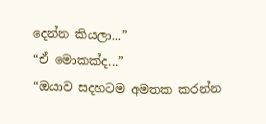දෙන්න කියලා...”
“ඒ මොකක්ද...”
“ඔයාව සදහටම අමතක කරන්න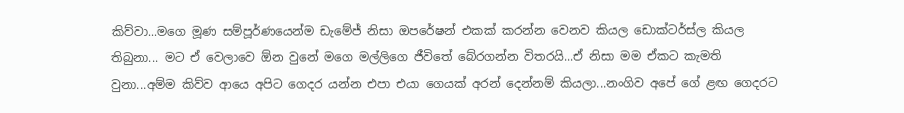කිව්වා...මගෙ මූණ සම්පූර්ණයෙන්ම ඩැමේජ් නිසා ඔපරේෂන් එකක් කරන්න වෙනව කියල ඩොක්ටර්ස්ල කියල තිබුනා... මට ඒ වෙලාවෙ ඕන වුනේ මගෙ මල්ලිගෙ ජීවිතේ බේරගන්න විතරයි...ඒ නිසා මම ඒකට කැමති වුනා...අම්ම කිව්ව ආයෙ අපිට ගෙදර යන්න එපා එයා ගෙයක් අරන් දෙන්නම් කියලා...නංගිව අපේ ගේ ළඟ ගෙදරට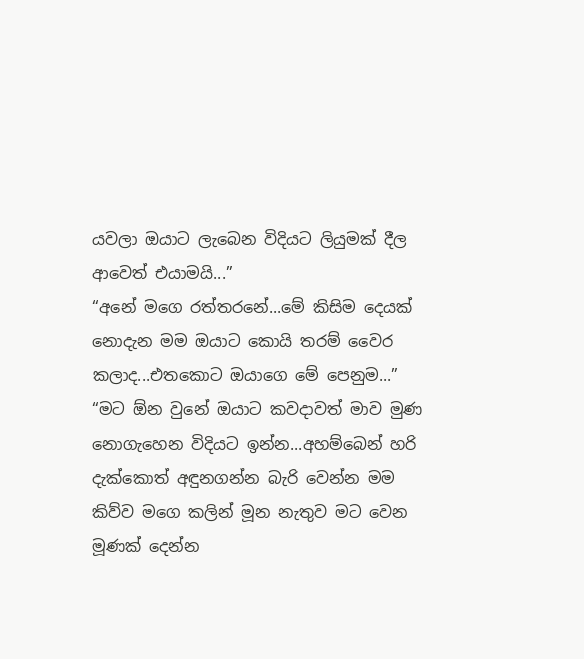යවලා ඔයාට ලැබෙන විදියට ලියුමක් දීල ආවෙත් එයාමයි...”
“අනේ මගෙ රත්තරනේ...මේ කිසිම දෙයක් නොදැන මම ඔයාට කොයි තරම් වෛර කලාද...එතකොට ඔයාගෙ මේ පෙනුම...”
“මට ඕන වුනේ ඔයාට කවදාවත් මාව මුණ නොගැහෙන විදියට ඉන්න...අහම්බෙන් හරි දැක්කොත් අඳුනගන්න බැරි වෙන්න මම කිව්ව මගෙ කලින් මූන නැතුව මට වෙන මූණක් දෙන්න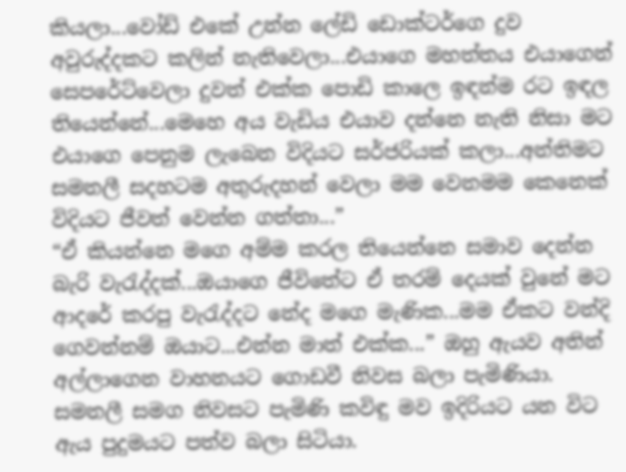කියලා...වෝඩ් එකේ උන්න ලේඩි ඩොක්ටර්ගෙ දුව අවුරුද්දකට කලින් නැතිවෙලා...එයාගෙ මහත්තය එයාගෙන් සෙපරේට්වෙලා දුවත් එක්ක පොඩි කාලෙ ඉඳන්ම රට ඉඳල තියෙන්නේ...මෙහෙ අය වැඩිය එයාව දන්නෙ නැති නිසා මට එයාගෙ පෙනුම ලැබෙන විදියට සර්ජරියක් කලා...අන්තිමට සමනලී සදහටම අතුරුදහන් වෙලා මම වෙනමම කෙනෙක් විදියට ජීවත් වෙන්න ගත්තා...”
“ඒ කියන්නෙ මගෙ අම්ම කරල තියෙන්නෙ සමාව දෙන්න බැරි වැරැද්දක්...ඔයාගෙ ජීවිතේට ඒ තරම් දෙයක් වුනේ මට ආදරේ කරපු වැරැද්දට නේද මගෙ මැණික...මම ඒකට වන්දි ගෙවන්නම් ඔයාට...එන්න මාත් එක්ක...” ඔහු ඇයව අතින් අල්ලාගෙන වාහනයට ගොඩවී නිවස බලා පැමිණියා. සමනලී සමග නිවසට පැමිණි කවිඳු මව ඉදිරියට යන විට ඇය පුදුමයට පත්ව බලා සිටියා.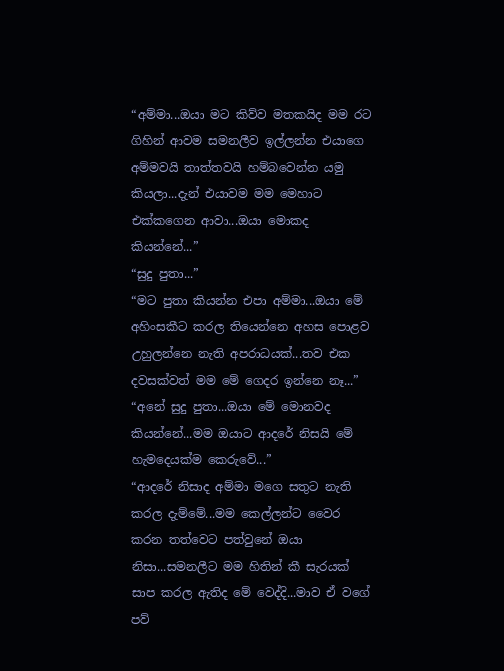“අම්මා...ඔයා මට කිව්ව මතකයිද මම රට ගිහින් ආවම සමනලීව ඉල්ලන්න එයාගෙ අම්මවයි තාත්තවයි හම්බවෙන්න යමු කියලා...දැන් එයාවම මම මෙහාට එක්කගෙන ආවා...ඔයා මොකද කියන්නේ...”
“සුදු පුතා...”
“මට පුතා කියන්න එපා අම්මා...ඔයා මේ අහිංසකීට කරල තියෙන්නෙ අහස පොළව උහුලන්නෙ නැති අපරාධයක්...තව එක දවසක්වත් මම මේ ගෙදර ඉන්නෙ නෑ...”
“අනේ සුදු පුතා...ඔයා මේ මොනවද කියන්නේ...මම ඔයාට ආදරේ නිසයි මේ හැමදෙයක්ම කෙරුවේ...”
“ආදරේ නිසාද අම්මා මගෙ සතුට නැති කරල දැම්මේ...මම කෙල්ලන්ට වෛර කරන තත්වෙට පත්වුනේ ඔයා නිසා...සමනලීට මම හිතින් කී සැරයක් සාප කරල ඇතිද මේ වෙද්දි...මාව ඒ වගේ පව්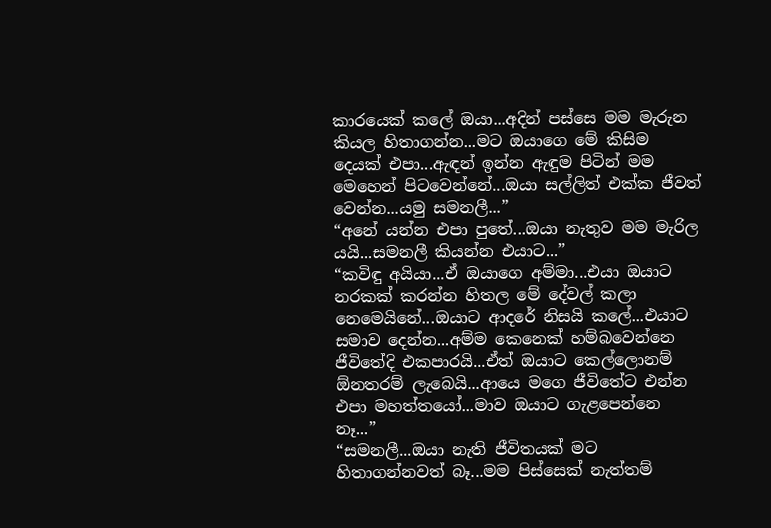කාරයෙක් කලේ ඔයා...අදින් පස්සෙ මම මැරුන කියල හිතාගන්න...මට ඔයාගෙ මේ කිසිම දෙයක් එපා...ඇඳන් ඉන්න ඇඳුම පිටින් මම මෙහෙන් පිටවෙන්නේ...ඔයා සල්ලිත් එක්ක ජීවත් වෙන්න...යමු සමනලී...”
“අනේ යන්න එපා පුතේ...ඔයා නැතුව මම මැරිල යයි...සමනලී කියන්න එයාට...”
“කවිඳු අයියා...ඒ ඔයාගෙ අම්මා...එයා ඔයාට නරකක් කරන්න හිතල මේ දේවල් කලා නෙමෙයිනේ...ඔයාට ආදරේ නිසයි කලේ...එයාට සමාව දෙන්න...අම්ම කෙනෙක් හම්බවෙන්නෙ ජීවිතේදි එකපාරයි...ඒත් ඔයාට කෙල්ලොනම් ඕනතරම් ලැබෙයි...ආයෙ මගෙ ජීවිතේට එන්න එපා මහත්තයෝ...මාව ඔයාට ගැළපෙන්නෙ නෑ...”
“සමනලී...ඔයා නැති ජීවිතයක් මට හිතාගන්නවත් බෑ...මම පිස්සෙක් නැත්තම්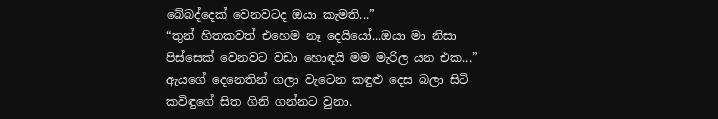බේබද්දෙක් වෙනවටද ඔයා කැමති...”
“තුන් හිතකවත් එහෙම නෑ දෙයියෝ...ඔයා මා නිසා පිස්සෙක් වෙනවට වඩා හොඳයි මම මැරිල යන එක...” ඇයගේ දෙනෙතින් ගලා වැටෙන කඳුළු දෙස බලා සිටි කවිඳුගේ සිත ගිනි ගන්නට වුනා.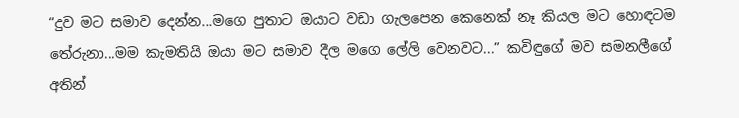“දුව මට සමාව දෙන්න...මගෙ පුතාට ඔයාට වඩා ගැලපෙන කෙනෙක් නෑ කියල මට හොඳටම තේරුනා...මම කැමතියි ඔයා මට සමාව දීල මගෙ ලේලි වෙනවට...” කවිඳුගේ මව සමනලීගේ අතින්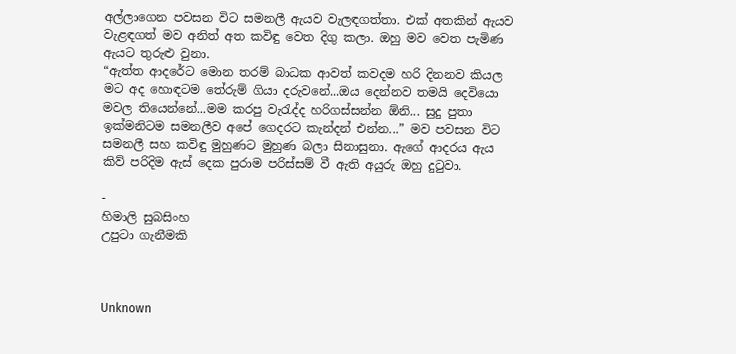අල්ලාගෙන පවසන විට සමනලී ඇයව වැලඳගත්තා. එක් අතකින් ඇයව වැළඳගත් මව අනිත් අත කවිඳු වෙත දිගු කලා. ඔහු මව වෙත පැමිණ ඇයට තුරුළු වුනා.
“ඇත්ත ආදරේට මොන තරම් බාධක ආවත් කවදම හරි දිනනව කියල මට අද හොඳටම තේරුම් ගියා දරුවනේ...ඔය දෙන්නව තමයි දෙවියො මවල තියෙන්නේ...මම කරපු වැරැද්ද හරිගස්සන්න ඕනි... සුදු පුතා ඉක්මනිටම සමනලීව අපේ ගෙදරට කැන්දන් එන්න...” මව පවසන විට සමනලී සහ කවිඳු මුහුණට මුහුණ බලා සිනාසුනා. ඇගේ ආදරය ඇය කිව් පරිදිම ඇස් දෙක පුරාම පරිස්සම් වී ඇති අයුරු ඔහු දුටුවා.

-
හිමාලි සුබසිංහ
උපුටා ගැනීමකි



Unknown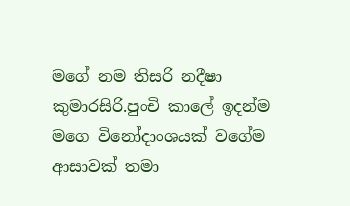මගේ නම තිසරි නදීෂා කුමාරසිරි.පුංචි කාලේ ඉදන්ම මගෙ විනෝදාංශයක් වගේම ආසාවක් තමා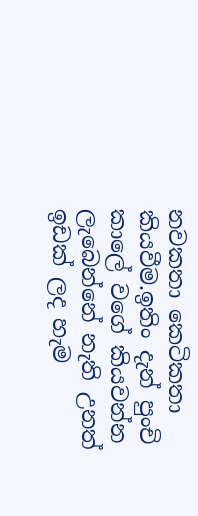නවකතා කෙටිකතා කියවීම.ඉතිං දැන් පුංචි කාලේ වගේ කියවන්න ලැබෙන්නේ නැති උනත් ඉඩක් ලද හැම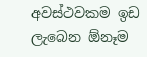අවස්ථවකම ඉඩ ලැබෙන ඕනෑම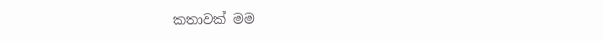කතාවක් මම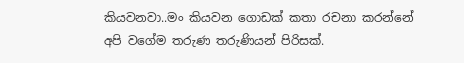කියවනවා..මං කියවන ගොඩක් කතා රචනා කරන්නේ අපි වගේම තරුණ තරුණියන් පිරිසක්.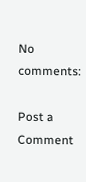No comments:

Post a Comment